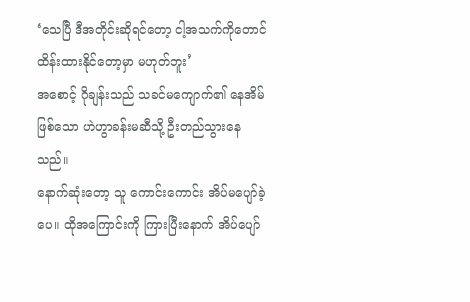‘သေပြီ ဒီအတိုင်းဆိုရင်တော့ ငါ့အသက်ကိုတောင် ထိန်းထားနိုင်တော့မှာ မဟုတ်ဘူး’
အစောင့် ဂိုချန်းသည် သခင်မကျောက်၏ နေအိမ်ဖြစ်သော ဟဲဟွာခန်းမဆီသို့ ဦးတည်သွားနေသည်။
နောက်ဆုံးတော့ သူ ကောင်းကောင်း အိပ်မပျော်ခဲ့ပေ။ ထိုအကြောင်းကို ကြားပြီးနောက် အိပ်ပျော်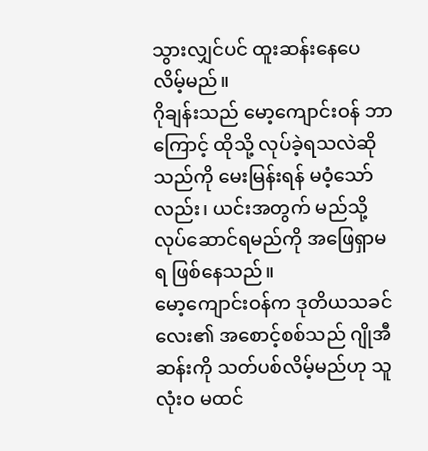သွားလျှင်ပင် ထူးဆန်းနေပေလိမ့်မည်။
ဂိုချန်းသည် မော့ကျောင်းဝန် ဘာကြောင့် ထိုသို့ လုပ်ခဲ့ရသလဲဆိုသည်ကို မေးမြန်းရန် မဝံ့သော်လည်း၊ ယင်းအတွက် မည်သို့ လုပ်ဆောင်ရမည်ကို အဖြေရှာမရ ဖြစ်နေသည်။
မော့ကျောင်းဝန်က ဒုတိယသခင်လေး၏ အစောင့်စစ်သည် ဂျိုအီဆန်းကို သတ်ပစ်လိမ့်မည်ဟု သူ လုံးဝ မထင်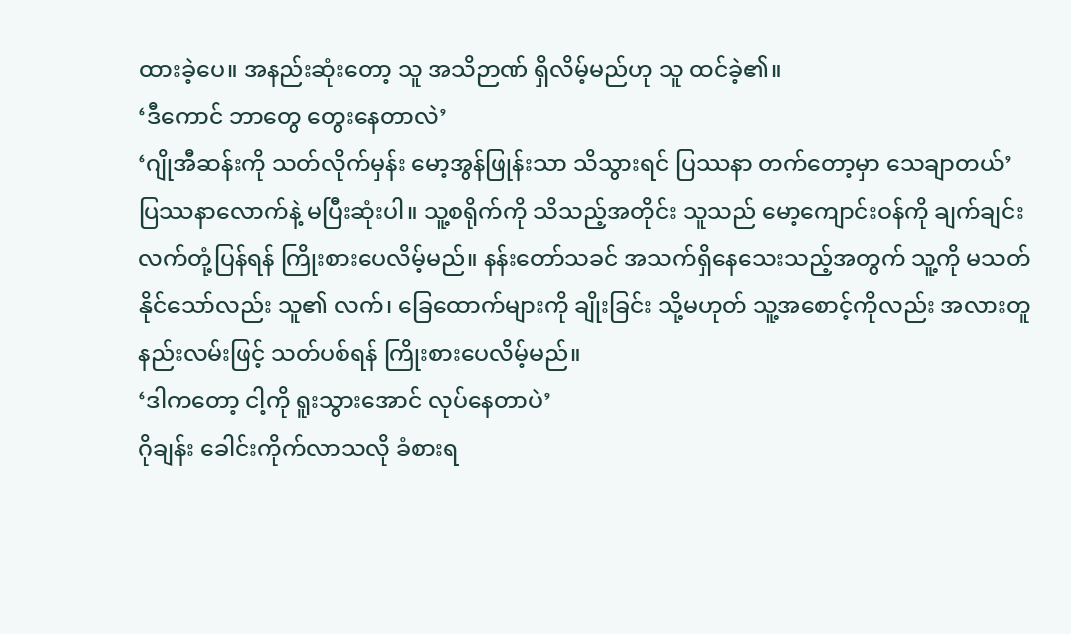ထားခဲ့ပေ။ အနည်းဆုံးတော့ သူ အသိဉာဏ် ရှိလိမ့်မည်ဟု သူ ထင်ခဲ့၏။
‘ဒီကောင် ဘာတွေ တွေးနေတာလဲ’
‘ဂျိုအီဆန်းကို သတ်လိုက်မှန်း မော့အွန်ဖြုန်းသာ သိသွားရင် ပြဿနာ တက်တော့မှာ သေချာတယ်’
ပြဿနာလောက်နဲ့ မပြီးဆုံးပါ။ သူ့စရိုက်ကို သိသည့်အတိုင်း သူသည် မော့ကျောင်းဝန်ကို ချက်ချင်း လက်တုံ့ပြန်ရန် ကြိုးစားပေလိမ့်မည်။ နန်းတော်သခင် အသက်ရှိနေသေးသည့်အတွက် သူ့ကို မသတ်နိုင်သော်လည်း သူ၏ လက်၊ ခြေထောက်များကို ချိုးခြင်း သို့မဟုတ် သူ့အစောင့်ကိုလည်း အလားတူ နည်းလမ်းဖြင့် သတ်ပစ်ရန် ကြိုးစားပေလိမ့်မည်။
‘ဒါကတော့ ငါ့ကို ရူးသွားအောင် လုပ်နေတာပဲ’
ဂိုချန်း ခေါင်းကိုက်လာသလို ခံစားရ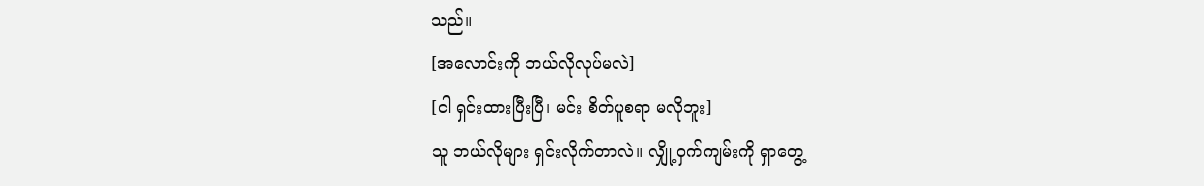သည်။
[အလောင်းကို ဘယ်လိုလုပ်မလဲ]
[ငါ ရှင်းထားပြီးပြီ၊ မင်း စိတ်ပူစရာ မလိုဘူး]
သူ ဘယ်လိုများ ရှင်းလိုက်တာလဲ။ လျှို့ဝှက်ကျမ်းကို ရှာတွေ့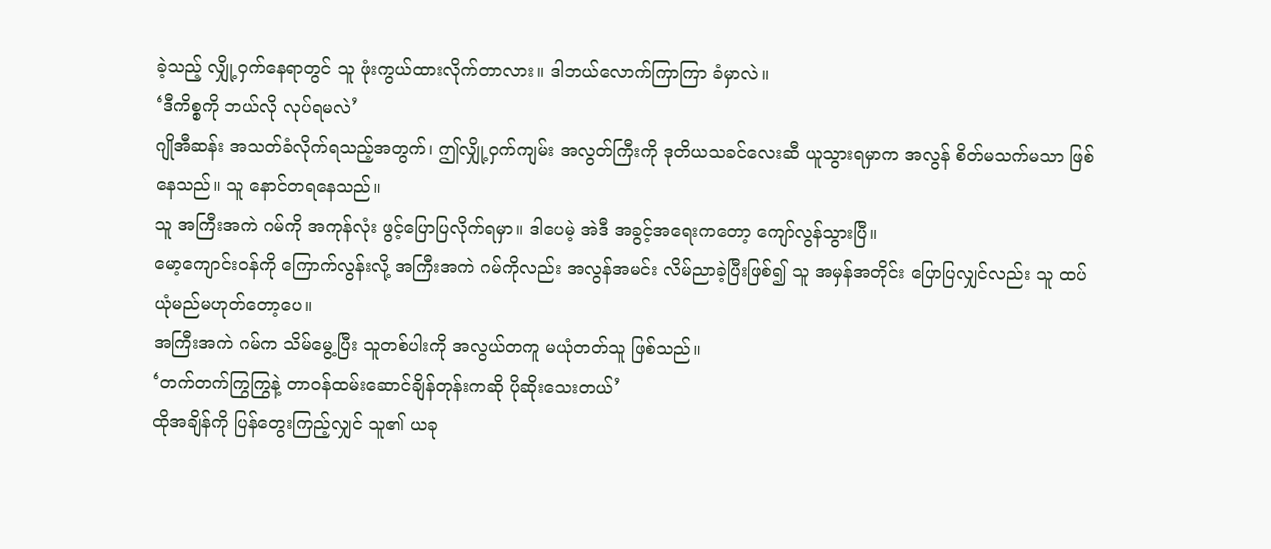ခဲ့သည့် လျှို့ဝှက်နေရာတွင် သူ ဖုံးကွယ်ထားလိုက်တာလား။ ဒါဘယ်လောက်ကြာကြာ ခံမှာလဲ။
‘ဒီကိစ္စကို ဘယ်လို လုပ်ရမလဲ’
ဂျိုအီဆန်း အသတ်ခံလိုက်ရသည့်အတွက်၊ ဤလျှို့ဝှက်ကျမ်း အလွတ်ကြီးကို ဒုတိယသခင်လေးဆီ ယူသွားရမှာက အလွန် စိတ်မသက်မသာ ဖြစ်နေသည်။ သူ နောင်တရနေသည်။
သူ အကြီးအကဲ ဂမ်ကို အကုန်လုံး ဖွင့်ပြောပြလိုက်ရမှာ။ ဒါပေမဲ့ အဲဒီ အခွင့်အရေးကတော့ ကျော်လွန်သွားပြီ။
မော့ကျောင်းဝန်ကို ကြောက်လွန်းလို့ အကြီးအကဲ ဂမ်ကိုလည်း အလွန်အမင်း လိမ်ညာခဲ့ပြီးဖြစ်၍ သူ အမှန်အတိုင်း ပြောပြလျှင်လည်း သူ ထပ်ယုံမည်မဟုတ်တော့ပေ။
အကြီးအကဲ ဂမ်က သိမ်မွေ့ပြီး သူတစ်ပါးကို အလွယ်တကူ မယုံတတ်သူ ဖြစ်သည်။
‘တက်တက်ကြွကြွနဲ့ တာဝန်ထမ်းဆောင်ချိန်တုန်းကဆို ပိုဆိုးသေးတယ်’
ထိုအချိန်ကို ပြန်တွေးကြည့်လျှင် သူ၏ ယခု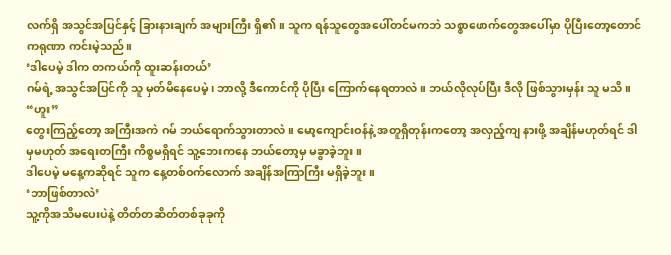လက်ရှိ အသွင်အပြင်နှင့် ခြားနားချက် အများကြီး ရှိ၏။ သူက ရန်သူတွေအပေါ်တင်မကဘဲ သစ္စာဖောက်တွေအပေါ်မှာ ပိုပြီးတော့တောင် ကရုဏာ ကင်းမဲ့သည်။
‘ဒါပေမဲ့ ဒါက တကယ်ကို ထူးဆန်းတယ်’
ဂမ်ရဲ့ အသွင်အပြင်ကို သူ မှတ်မိနေပေမဲ့၊ ဘာလို့ ဒီကောင်ကို ပိုပြီး ကြောက်နေရတာလဲ။ ဘယ်လိုလုပ်ပြီး ဒီလို ဖြစ်သွားမှန်း သူ မသိ။
“ဟူး”
တွေးကြည့်တော့ အကြီးအကဲ ဂမ် ဘယ်ရောက်သွားတာလဲ။ မော့ကျောင်းဝန်နဲ့ အတူရှိတုန်းကတော့ အလှည့်ကျ နားဖို့ အချိန်မဟုတ်ရင် ဒါမှမဟုတ် အရေးတကြီး ကိစ္စမရှိရင် သူ့ဘေးကနေ ဘယ်တော့မှ မခွာခဲ့ဘူး။
ဒါပေမဲ့ မနေ့ကဆိုရင် သူက နေ့တစ်ဝက်လောက် အချိန်အကြာကြီး မရှိခဲ့ဘူး။
‘ဘာဖြစ်တာလဲ’
သူ့ကိုအသိမပေးပဲနဲ့ တိတ်တဆိတ်တစ်ခုခုကို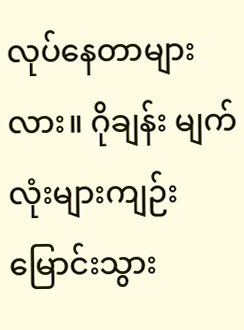လုပ်နေတာများလား။ ဂိုချန်း မျက်လုံးများကျဉ်းမြောင်းသွား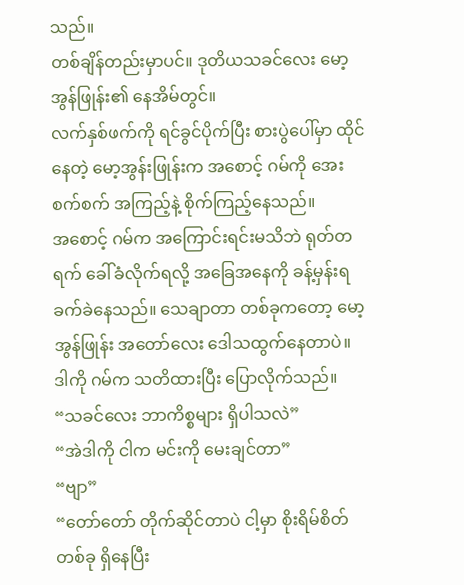သည်။
တစ်ချိန်တည်းမှာပင်။ ဒုတိယသခင်လေး မော့အွန်ဖြုန်း၏ နေအိမ်တွင်။
လက်နှစ်ဖက်ကို ရင်ခွင်ပိုက်ပြီး စားပွဲပေါ်မှာ ထိုင်နေတဲ့ မော့အွန်းဖြုန်းက အစောင့် ဂမ်ကို အေးစက်စက် အကြည့်နဲ့ စိုက်ကြည့်နေသည်။
အစောင့် ဂမ်က အကြောင်းရင်းမသိဘဲ ရုတ်တရက် ခေါ်ခံလိုက်ရလို့ အခြေအနေကို ခန့်မှန်းရ ခက်ခဲနေသည်။ သေချာတာ တစ်ခုကတော့ မော့အွန်ဖြုန်း အတော်လေး ဒေါသထွက်နေတာပဲ။
ဒါကို ဂမ်က သတိထားပြီး ပြောလိုက်သည်။
“သခင်လေး ဘာကိစ္စများ ရှိပါသလဲ”
“အဲဒါကို ငါက မင်းကို မေးချင်တာ”
“ဗျာ”
“တော်တော် တိုက်ဆိုင်တာပဲ ငါ့မှာ စိုးရိမ်စိတ် တစ်ခု ရှိနေပြီး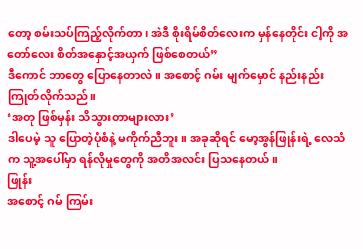တော့ စမ်းသပ်ကြည့်လိုက်တာ၊ အဲဒီ စိုးရိမ်စိတ်လေးက မှန်နေတိုင်း ငါ့ကို အတော်လေး စိတ်အနှောင့်အယှက် ဖြစ်စေတယ်”
ဒီကောင် ဘာတွေ ပြောနေတာလဲ။ အစောင့် ဂမ်း မျက်မှောင် နည်းနည်း ကြုတ်လိုက်သည်။
‘အတု ဖြစ်မှန်း သိသွားတာများလား’
ဒါပေမဲ့ သူ ပြောတဲ့ပုံစံနဲ့ မကိုက်ညီဘူး။ အခုဆိုရင် မော့အွန်ဖြုန်းရဲ့ လေသံက သူ့အပေါ်မှာ ရန်လိုမှုတွေကို အတိအလင်း ပြသနေတယ်။
ဖြုန်း
အစောင့် ဂမ် ကြမ်း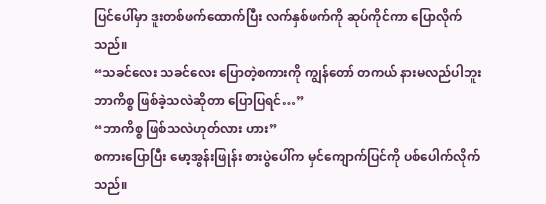ပြင်ပေါ်မှာ ဒူးတစ်ဖက်ထောက်ပြီး လက်နှစ်ဖက်ကို ဆုပ်ကိုင်ကာ ပြောလိုက်သည်။
“သခင်လေး သခင်လေး ပြောတဲ့စကားကို ကျွန်တော် တကယ် နားမလည်ပါဘူး ဘာကိစ္စ ဖြစ်ခဲ့သလဲဆိုတာ ပြောပြရင်…”
“ဘာကိစ္စ ဖြစ်သလဲဟုတ်လား ဟား”
စကားပြောပြီး မော့အွန်းဖြုန်း စားပွဲပေါ်က မှင်ကျောက်ပြင်ကို ပစ်ပေါက်လိုက်သည်။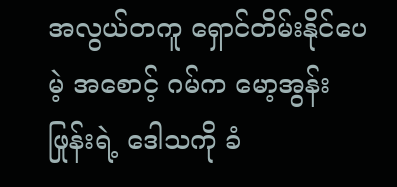အလွယ်တကူ ရှောင်တိမ်းနိုင်ပေမဲ့ အစောင့် ဂမ်က မော့အွန်းဖြုန်းရဲ့ ဒေါသကို ခံ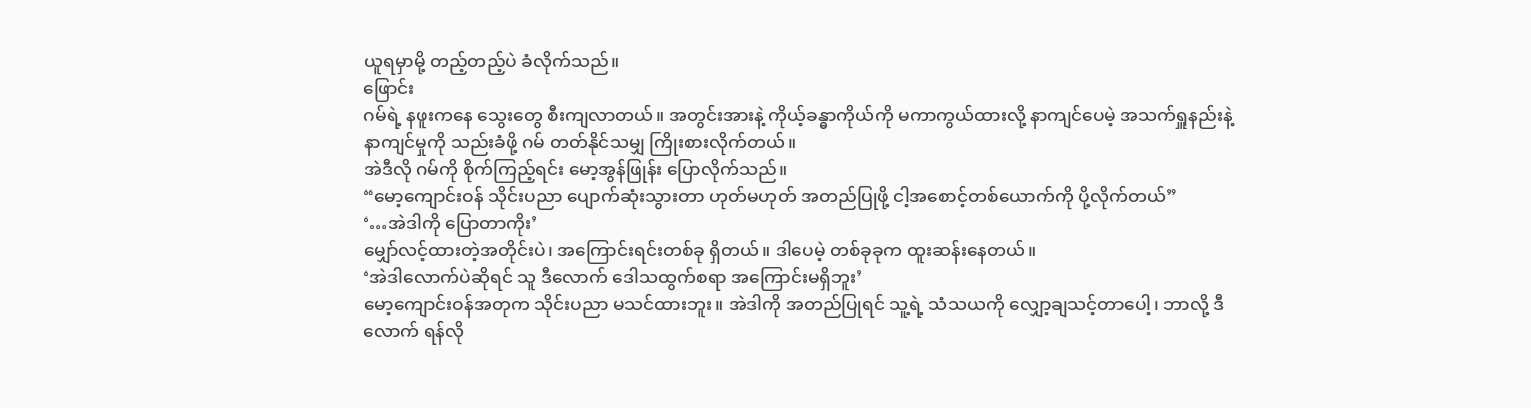ယူရမှာမို့ တည့်တည့်ပဲ ခံလိုက်သည်။
ဖြောင်း
ဂမ်ရဲ့ နဖူးကနေ သွေးတွေ စီးကျလာတယ်။ အတွင်းအားနဲ့ ကိုယ့်ခန္ဓာကိုယ်ကို မကာကွယ်ထားလို့ နာကျင်ပေမဲ့ အသက်ရှူနည်းနဲ့ နာကျင်မှုကို သည်းခံဖို့ ဂမ် တတ်နိုင်သမျှ ကြိုးစားလိုက်တယ်။
အဲဒီလို ဂမ်ကို စိုက်ကြည့်ရင်း မော့အွန်ဖြုန်း ပြောလိုက်သည်။
“မော့ကျောင်းဝန် သိုင်းပညာ ပျောက်ဆုံးသွားတာ ဟုတ်မဟုတ် အတည်ပြုဖို့ ငါ့အစောင့်တစ်ယောက်ကို ပို့လိုက်တယ်”
‘…အဲဒါကို ပြောတာကိုး’
မျှော်လင့်ထားတဲ့အတိုင်းပဲ၊ အကြောင်းရင်းတစ်ခု ရှိတယ်။ ဒါပေမဲ့ တစ်ခုခုက ထူးဆန်းနေတယ်။
‘အဲဒါလောက်ပဲဆိုရင် သူ ဒီလောက် ဒေါသထွက်စရာ အကြောင်းမရှိဘူး’
မော့ကျောင်းဝန်အတုက သိုင်းပညာ မသင်ထားဘူး။ အဲဒါကို အတည်ပြုရင် သူ့ရဲ့ သံသယကို လျှော့ချသင့်တာပေါ့၊ ဘာလို့ ဒီလောက် ရန်လို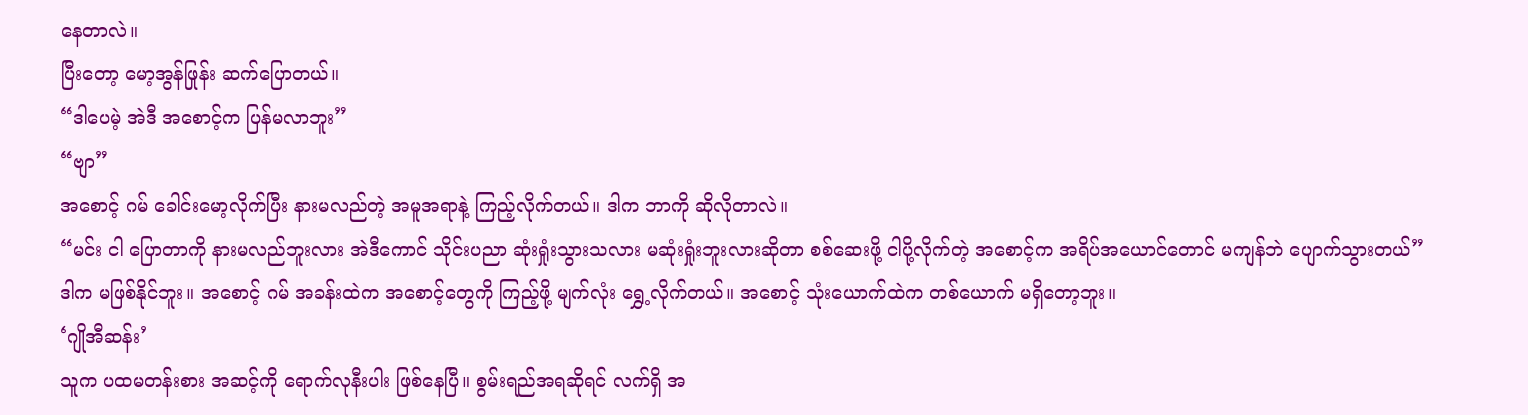နေတာလဲ။
ပြီးတော့ မော့အွန်ဖြုန်း ဆက်ပြောတယ်။
“ဒါပေမဲ့ အဲဒီ အစောင့်က ပြန်မလာဘူး”
“ဗျာ”
အစောင့် ဂမ် ခေါင်းမော့လိုက်ပြီး နားမလည်တဲ့ အမူအရာနဲ့ ကြည့်လိုက်တယ်။ ဒါက ဘာကို ဆိုလိုတာလဲ။
“မင်း ငါ ပြောတာကို နားမလည်ဘူးလား အဲဒီကောင် သိုင်းပညာ ဆုံးရှုံးသွားသလား မဆုံးရှုံးဘူးလားဆိုတာ စစ်ဆေးဖို့ ငါပို့လိုက်တဲ့ အစောင့်က အရိပ်အယောင်တောင် မကျန်ဘဲ ပျောက်သွားတယ်”
ဒါက မဖြစ်နိုင်ဘူး။ အစောင့် ဂမ် အခန်းထဲက အစောင့်တွေကို ကြည့်ဖို့ မျက်လုံး ရွှေ့လိုက်တယ်။ အစောင့် သုံးယောက်ထဲက တစ်ယောက် မရှိတော့ဘူး။
‘ဂျိုအီဆန်း’
သူက ပထမတန်းစား အဆင့်ကို ရောက်လုနီးပါး ဖြစ်နေပြီ။ စွမ်းရည်အရဆိုရင် လက်ရှိ အ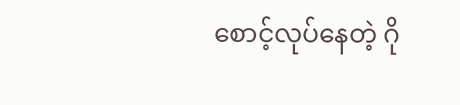စောင့်လုပ်နေတဲ့ ဂို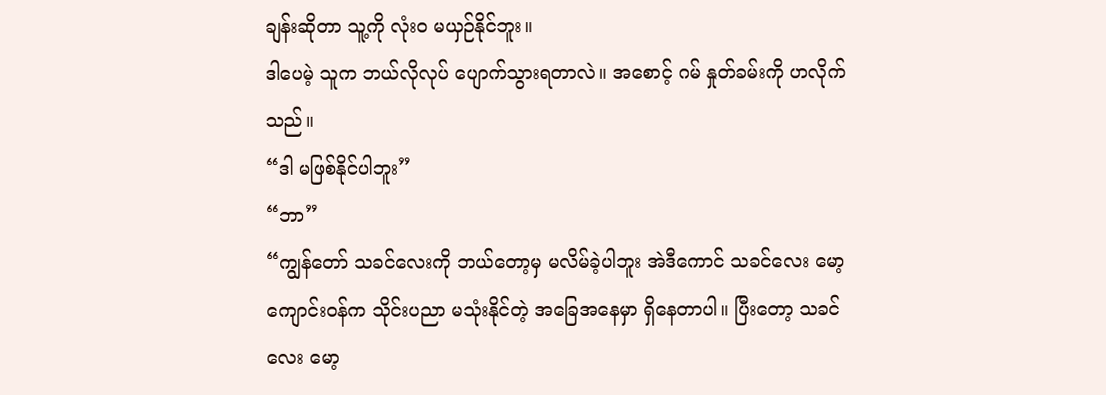ချန်းဆိုတာ သူ့ကို လုံးဝ မယှဉ်နိုင်ဘူး။
ဒါပေမဲ့ သူက ဘယ်လိုလုပ် ပျောက်သွားရတာလဲ။ အစောင့် ဂမ် နှုတ်ခမ်းကို ဟလိုက်သည်။
“ဒါ မဖြစ်နိုင်ပါဘူး”
“ဘာ”
“ကျွန်တော် သခင်လေးကို ဘယ်တော့မှ မလိမ်ခဲ့ပါဘူး အဲဒီကောင် သခင်လေး မော့ကျောင်းဝန်က သိုင်းပညာ မသုံးနိုင်တဲ့ အခြေအနေမှာ ရှိနေတာပါ။ ပြီးတော့ သခင်လေး မော့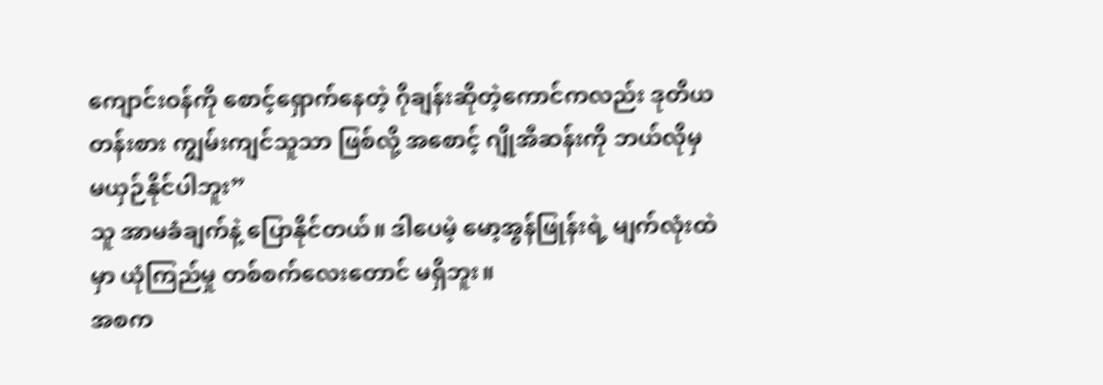ကျောင်းဝန်ကို စောင့်ရှောက်နေတဲ့ ဂိုချန်းဆိုတဲ့ကောင်ကလည်း ဒုတိယတန်းစား ကျွမ်းကျင်သူသာ ဖြစ်လို့ အစောင့် ဂျိုအီဆန်းကို ဘယ်လိုမှ မယှဉ်နိုင်ပါဘူး”
သူ အာမခံချက်နဲ့ ပြောနိုင်တယ်။ ဒါပေမဲ့ မော့အွန်ဖြုန်းရဲ့ မျက်လုံးထဲမှာ ယုံကြည်မှု တစ်စက်လေးတောင် မရှိဘူး။
အစက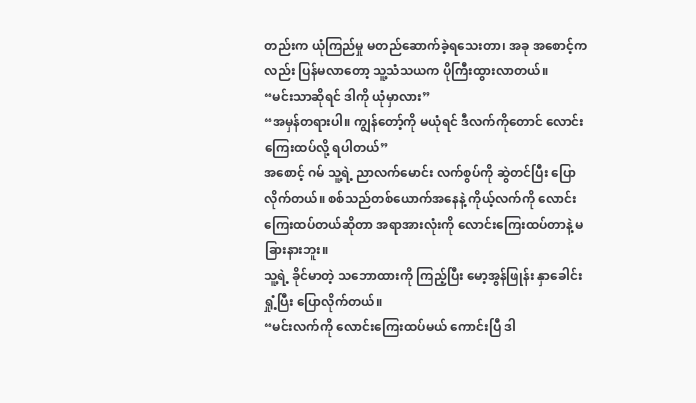တည်းက ယုံကြည်မှု မတည်ဆောက်ခဲ့ရသေးတာ၊ အခု အစောင့်ကလည်း ပြန်မလာတော့ သူ့သံသယက ပိုကြီးထွားလာတယ်။
“မင်းသာဆိုရင် ဒါကို ယုံမှာလား”
“အမှန်တရားပါ။ ကျွန်တော့်ကို မယုံရင် ဒီလက်ကိုတောင် လောင်းကြေးထပ်လို့ ရပါတယ်”
အစောင့် ဂမ် သူ့ရဲ့ ညာလက်မောင်း လက်စွပ်ကို ဆွဲတင်ပြီး ပြောလိုက်တယ်။ စစ်သည်တစ်ယောက်အနေနဲ့ ကိုယ့်လက်ကို လောင်းကြေးထပ်တယ်ဆိုတာ အရာအားလုံးကို လောင်းကြေးထပ်တာနဲ့ မခြားနားဘူး။
သူ့ရဲ့ ခိုင်မာတဲ့ သဘောထားကို ကြည့်ပြီး မော့အွန်ဖြုန်း နှာခေါင်းရှုံ့ပြီး ပြောလိုက်တယ်။
“မင်းလက်ကို လောင်းကြေးထပ်မယ် ကောင်းပြီ ဒါ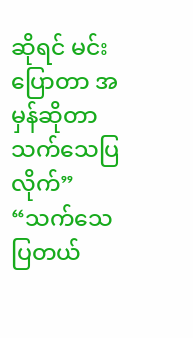ဆိုရင် မင်း ပြောတာ အမှန်ဆိုတာ သက်သေပြလိုက်”
“သက်သေပြတယ်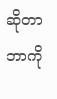ဆိုတာ ဘာကို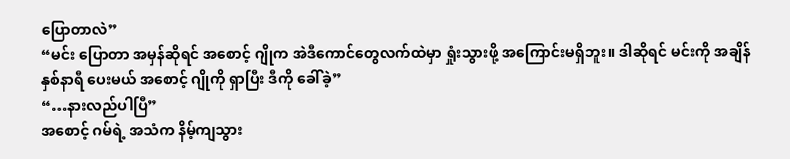ပြောတာလဲ”
“မင်း ပြောတာ အမှန်ဆိုရင် အစောင့် ဂျိုက အဲဒီကောင်တွေလက်ထဲမှာ ရှုံးသွားဖို့ အကြောင်းမရှိဘူး။ ဒါဆိုရင် မင်းကို အချိန် နှစ်နာရီ ပေးမယ် အစောင့် ဂျိုကို ရှာပြီး ဒီကို ခေါ်ခဲ့”
“…နားလည်ပါပြီ”
အစောင့် ဂမ်ရဲ့ အသံက နိမ့်ကျသွား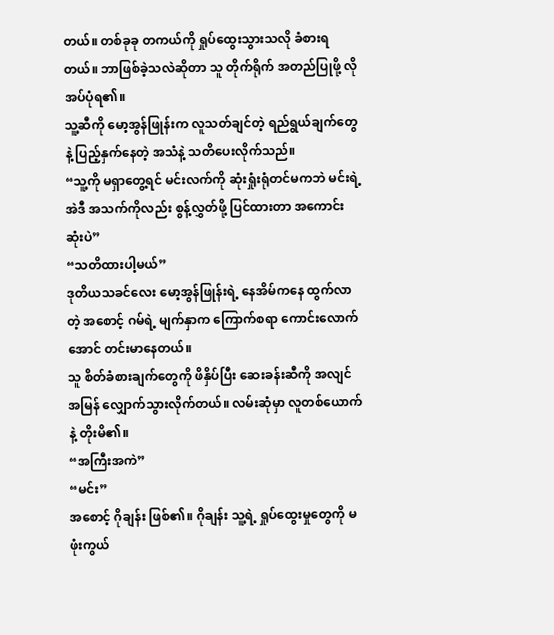တယ်။ တစ်ခုခု တကယ်ကို ရှုပ်ထွေးသွားသလို ခံစားရတယ်။ ဘာဖြစ်ခဲ့သလဲဆိုတာ သူ တိုက်ရိုက် အတည်ပြုဖို့ လိုအပ်ပုံရ၏။
သူ့ဆီကို မော့အွန်ဖြုန်းက လူသတ်ချင်တဲ့ ရည်ရွယ်ချက်တွေနဲ့ ပြည့်နှက်နေတဲ့ အသံနဲ့ သတိပေးလိုက်သည်။
“သူ့ကို မရှာတွေ့ရင် မင်းလက်ကို ဆုံးရှုံးရုံတင်မကဘဲ မင်းရဲ့ အဲဒီ အသက်ကိုလည်း စွန့်လွှတ်ဖို့ ပြင်ထားတာ အကောင်းဆုံးပဲ”
“သတိထားပါ့မယ်”
ဒုတိယသခင်လေး မော့အွန်ဖြုန်းရဲ့ နေအိမ်ကနေ ထွက်လာတဲ့ အစောင့် ဂမ်ရဲ့ မျက်နှာက ကြောက်စရာ ကောင်းလောက်အောင် တင်းမာနေတယ်။
သူ စိတ်ခံစားချက်တွေကို ဖိနှိပ်ပြီး ဆေးခန်းဆီကို အလျင်အမြန် လျှောက်သွားလိုက်တယ်။ လမ်းဆုံမှာ လူတစ်ယောက်နဲ့ တိုးမိ၏။
“အကြီးအကဲ”
“မင်း”
အစောင့် ဂိုချန်း ဖြစ်၏။ ဂိုချန်း သူ့ရဲ့ ရှုပ်ထွေးမှုတွေကို မဖုံးကွယ်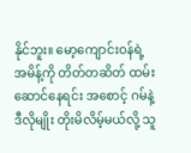နိုင်ဘူး။ မော့ကျောင်းဝန်ရဲ့ အမိန့်ကို တိတ်တဆိတ် ထမ်းဆောင်နေရင်း အစောင့် ဂမ်နဲ့ ဒီလိုမျိုး တိုးမိလိမ့်မယ်လို့ သူ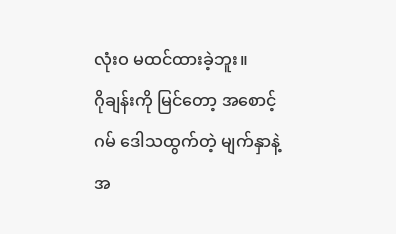လုံးဝ မထင်ထားခဲ့ဘူး။
ဂိုချန်းကို မြင်တော့ အစောင့် ဂမ် ဒေါသထွက်တဲ့ မျက်နှာနဲ့ အ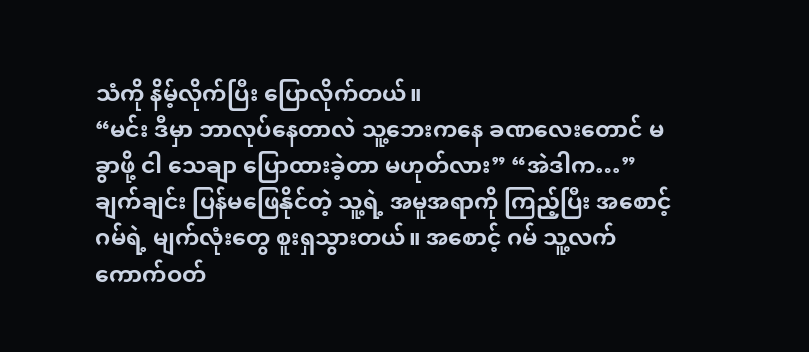သံကို နိမ့်လိုက်ပြီး ပြောလိုက်တယ်။
“မင်း ဒီမှာ ဘာလုပ်နေတာလဲ သူ့ဘေးကနေ ခဏလေးတောင် မခွာဖို့ ငါ သေချာ ပြောထားခဲ့တာ မဟုတ်လား” “အဲဒါက…”
ချက်ချင်း ပြန်မဖြေနိုင်တဲ့ သူ့ရဲ့ အမူအရာကို ကြည့်ပြီး အစောင့် ဂမ်ရဲ့ မျက်လုံးတွေ စူးရှသွားတယ်။ အစောင့် ဂမ် သူ့လက်ကောက်ဝတ်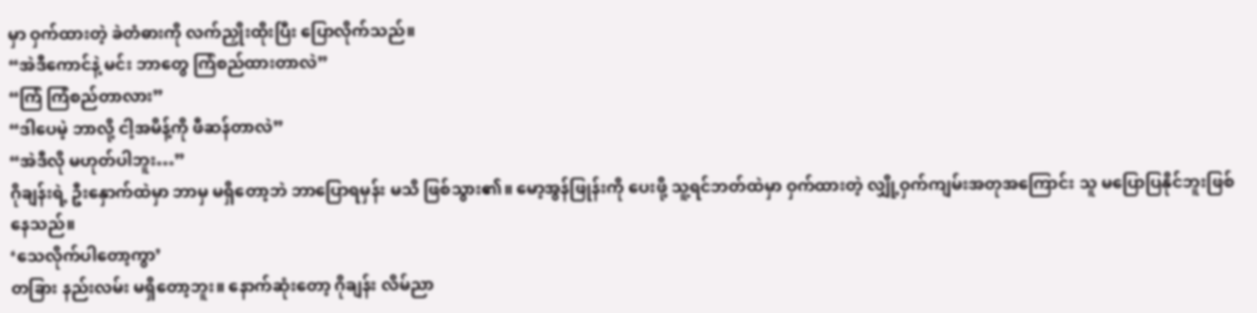မှာ ဝှက်ထားတဲ့ ခဲတံဓားကို လက်ညှိုးထိုးပြီး ပြောလိုက်သည်။
“အဲဒီကောင်နဲ့ မင်း ဘာတွေ ကြံစည်ထားတာလဲ”
“ကြံ ကြံစည်တာလား”
“ဒါပေမဲ့ ဘာလို့ ငါ့အမိန့်ကို ဖီဆန်တာလဲ”
“အဲဒီလို မဟုတ်ပါဘူး…”
ဂိုချန်းရဲ့ ဦးနှောက်ထဲမှာ ဘာမှ မရှိတော့ဘဲ ဘာပြောရမှန်း မသိ ဖြစ်သွား၏။ မော့အွန်ဖြုန်းကို ပေးဖို့ သူ့ရင်ဘတ်ထဲမှာ ဝှက်ထားတဲ့ လျှို့ဝှက်ကျမ်းအတုအကြောင်း သူ မပြောပြနိုင်ဘူးဖြစ်နေသည်။
‘သေလိုက်ပါတော့ကွာ’
တခြား နည်းလမ်း မရှိတော့ဘူး။ နောက်ဆုံးတော့ ဂိုချန်း လိမ်ညာ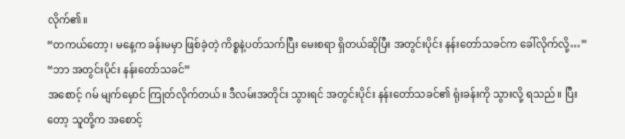လိုက်၏။
“တကယ်တော့၊ မနေ့က ခန်းမမှာ ဖြစ်ခဲ့တဲ့ ကိစ္စနဲ့ပတ်သက်ပြီး မေးစရာ ရှိတယ်ဆိုပြီး အတွင်းပိုင်း နန်းတော်သခင်က ခေါ်လိုက်လို့…”
“ဘာ အတွင်းပိုင်း နန်းတော်သခင်”
အစောင့် ဂမ် မျက်မှောင် ကြုတ်လိုက်တယ်။ ဒီလမ်းအတိုင်း သွားရင် အတွင်းပိုင်း နန်းတော်သခင်၏ ရုံးခန်းကို သွားလို့ ရသည်။ ပြီးတော့ သူတို့က အစောင့်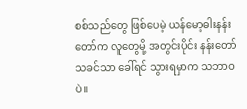စစ်သည်တွေ ဖြစ်ပေမဲ့ ယန်မော့ဓါးနန်းတော်က လူတွေမို့ အတွင်းပိုင်း နန်းတော်သခင်သာ ခေါ်ရင် သွားရမှာက သဘာဝပဲ။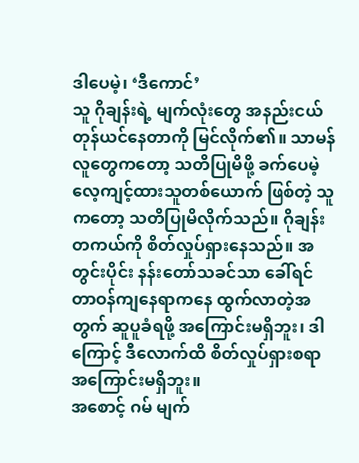ဒါပေမဲ့၊ ‘ဒီကောင်’
သူ ဂိုချန်းရဲ့ မျက်လုံးတွေ အနည်းငယ် တုန်ယင်နေတာကို မြင်လိုက်၏။ သာမန်လူတွေကတော့ သတိပြုမိဖို့ ခက်ပေမဲ့ လေ့ကျင့်ထားသူတစ်ယောက် ဖြစ်တဲ့ သူကတော့ သတိပြုမိလိုက်သည်။ ဂိုချန်း တကယ်ကို စိတ်လှုပ်ရှားနေသည်။ အတွင်းပိုင်း နန်းတော်သခင်သာ ခေါ်ရင် တာဝန်ကျနေရာကနေ ထွက်လာတဲ့အတွက် ဆူပူခံရဖို့ အကြောင်းမရှိဘူး၊ ဒါကြောင့် ဒီလောက်ထိ စိတ်လှုပ်ရှားစရာ အကြောင်းမရှိဘူး။
အစောင့် ဂမ် မျက်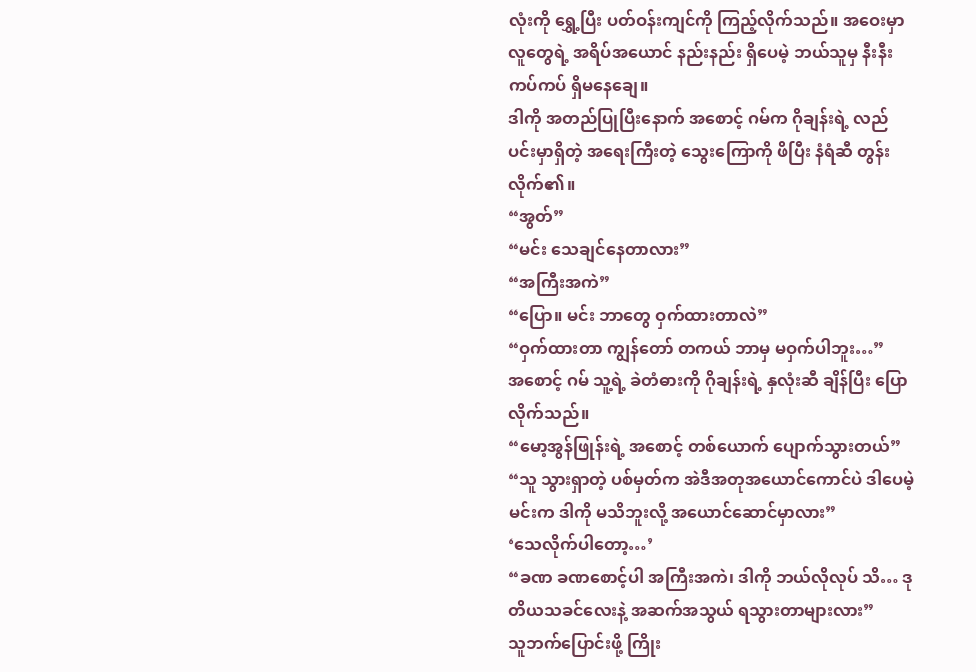လုံးကို ရွှေ့ပြီး ပတ်ဝန်းကျင်ကို ကြည့်လိုက်သည်။ အဝေးမှာ လူတွေရဲ့ အရိပ်အယောင် နည်းနည်း ရှိပေမဲ့ ဘယ်သူမှ နီးနီးကပ်ကပ် ရှိမနေချေ။
ဒါကို အတည်ပြုပြီးနောက် အစောင့် ဂမ်က ဂိုချန်းရဲ့ လည်ပင်းမှာရှိတဲ့ အရေးကြီးတဲ့ သွေးကြောကို ဖိပြီး နံရံဆီ တွန်းလိုက်၏။
“အွတ်”
“မင်း သေချင်နေတာလား”
“အကြီးအကဲ”
“ပြော။ မင်း ဘာတွေ ဝှက်ထားတာလဲ”
“ဝှက်ထားတာ ကျွန်တော် တကယ် ဘာမှ မဝှက်ပါဘူး…”
အစောင့် ဂမ် သူ့ရဲ့ ခဲတံဓားကို ဂိုချန်းရဲ့ နှလုံးဆီ ချိန်ပြီး ပြောလိုက်သည်။
“မော့အွန်ဖြုန်းရဲ့ အစောင့် တစ်ယောက် ပျောက်သွားတယ်”
“သူ သွားရှာတဲ့ ပစ်မှတ်က အဲဒီအတုအယောင်ကောင်ပဲ ဒါပေမဲ့ မင်းက ဒါကို မသိဘူးလို့ အယောင်ဆောင်မှာလား”
‘သေလိုက်ပါတော့…’
“ခဏ ခဏစောင့်ပါ အကြီးအကဲ၊ ဒါကို ဘယ်လိုလုပ် သိ… ဒုတိယသခင်လေးနဲ့ အဆက်အသွယ် ရသွားတာများလား”
သူဘက်ပြောင်းဖို့ ကြိုး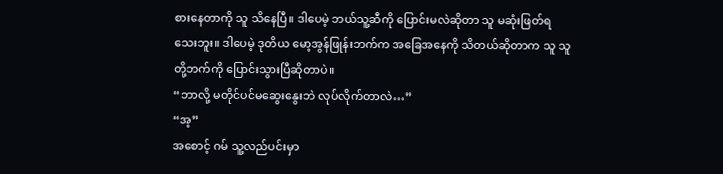စားနေတာကို သူ သိနေပြီ။ ဒါပေမဲ့ ဘယ်သူ့ဆီကို ပြောင်းမလဲဆိုတာ သူ မဆုံးဖြတ်ရသေးဘူး။ ဒါပေမဲ့ ဒုတိယ မော့အွန်ဖြုန်းဘက်က အခြေအနေကို သိတယ်ဆိုတာက သူ သူတို့ဘက်ကို ပြောင်းသွားပြီဆိုတာပဲ။
“ဘာလို့ မတိုင်ပင်မဆွေးနွေးဘဲ လုပ်လိုက်တာလဲ…”
“အ့”
အစောင့် ဂမ် သူ့လည်ပင်းမှာ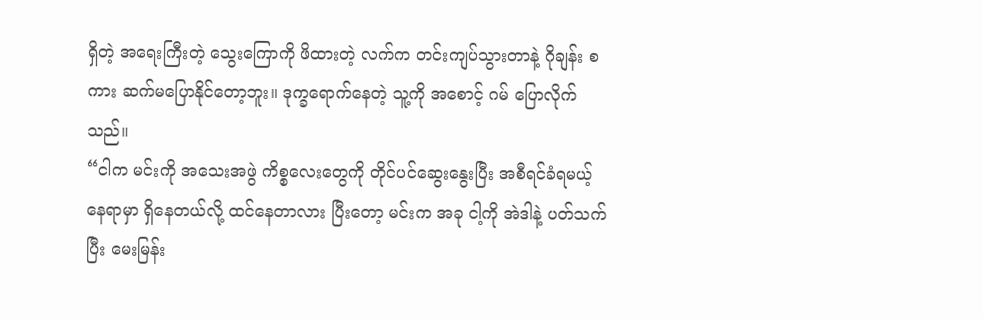ရှိတဲ့ အရေးကြီးတဲ့ သွေးကြောကို ဖိထားတဲ့ လက်က တင်းကျပ်သွားတာနဲ့ ဂိုချန်း စကား ဆက်မပြောနိုင်တော့ဘူး။ ဒုက္ခရောက်နေတဲ့ သူ့ကို အစောင့် ဂမ် ပြောလိုက်သည်။
“ငါက မင်းကို အသေးအဖွဲ ကိစ္စလေးတွေကို တိုင်ပင်ဆွေးနွေးပြီး အစီရင်ခံရမယ့် နေရာမှာ ရှိနေတယ်လို့ ထင်နေတာလား ပြီးတော့ မင်းက အခု ငါ့ကို အဲဒါနဲ့ ပတ်သက်ပြီး မေးမြန်း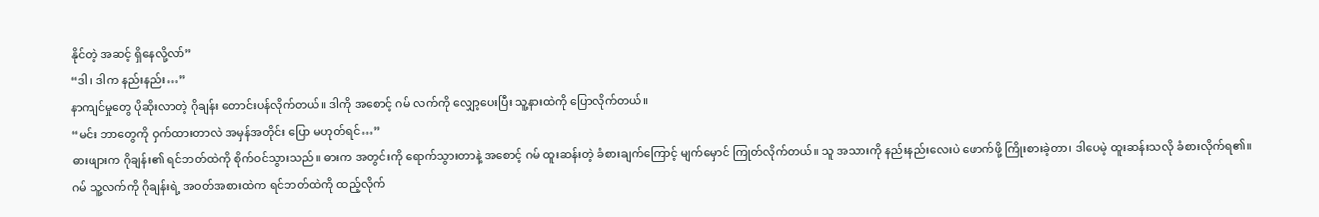နိုင်တဲ့ အဆင့် ရှိနေလို့လာ်”
“ဒါ၊ ဒါက နည်းနည်း…”
နာကျင်မှုတွေ ပိုဆိုးလာတဲ့ ဂိုချန်း တောင်းပန်လိုက်တယ်။ ဒါကို အစောင့် ဂမ် လက်ကို လျှော့ပေးပြီး သူ့နားထဲကို ပြောလိုက်တယ်။
“မင်း ဘာတွေကို ဝှက်ထားတာလဲ အမှန်အတိုင်း ပြော မဟုတ်ရင်…”
ဓားဖျားက ဂိုချန်း၏ ရင်ဘတ်ထဲကို စိုက်ဝင်သွားသည်။ ဓားက အတွင်းကို ရောက်သွားတာနဲ့ အစောင့် ဂမ် ထူးဆန်းတဲ့ ခံစားချက်ကြောင့် မျက်မှောင် ကြုတ်လိုက်တယ်။ သူ အသားကို နည်းနည်းလေးပဲ ဖောက်ဖို့ ကြိုးစားခဲ့တာ၊ ဒါပေမဲ့ ထူးဆန်းသလို ခံစားလိုက်ရ၏။
ဂမ် သူ့လက်ကို ဂိုချန်းရဲ့ အဝတ်အစားထဲက ရင်ဘတ်ထဲကို ထည့်လိုက်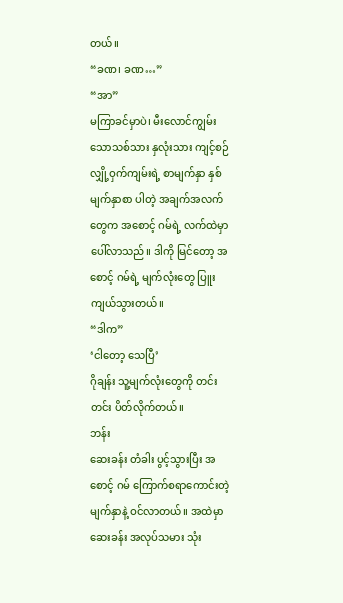တယ်။
“ခဏ၊ ခဏ…”
“အာ”
မကြာခင်မှာပဲ၊ မီးလောင်ကျွမ်းသောသစ်သား နှလုံးသား ကျင့်စဉ် လျှို့ဝှက်ကျမ်းရဲ့ စာမျက်နှာ နှစ်မျက်နှာစာ ပါတဲ့ အချက်အလက်တွေက အစောင့် ဂမ်ရဲ့ လက်ထဲမှာ ပေါ်လာသည်။ ဒါကို မြင်တော့ အစောင့် ဂမ်ရဲ့ မျက်လုံးတွေ ပြူးကျယ်သွားတယ်။
“ဒါက”
‘ငါတော့ သေပြီ’
ဂိုချန်း သူ့မျက်လုံးတွေကို တင်းတင်း ပိတ်လိုက်တယ်။
ဘန်း
ဆေးခန်း တံခါး ပွင့်သွားပြီး အစောင့် ဂမ် ကြောက်စရာကောင်းတဲ့ မျက်နှာနဲ့ ဝင်လာတယ်။ အထဲမှာ ဆေးခန်း အလုပ်သမား သုံး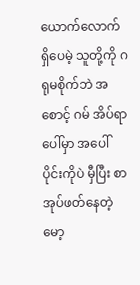ယောက်လောက် ရှိပေမဲ့ သူတို့ကို ဂရုမစိုက်ဘဲ အစောင့် ဂမ် အိပ်ရာပေါ်မှာ အပေါ်ပိုင်းကိုပဲ မှီပြီး စာအုပ်ဖတ်နေတဲ့ မော့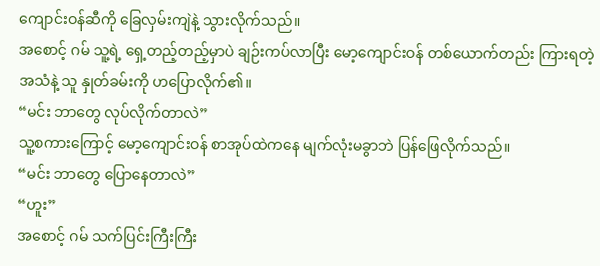ကျောင်းဝန်ဆီကို ခြေလှမ်းကျဲနဲ့ သွားလိုက်သည်။
အစောင့် ဂမ် သူ့ရဲ့ ရှေ့တည့်တည့်မှာပဲ ချဉ်းကပ်လာပြီး မော့ကျောင်းဝန် တစ်ယောက်တည်း ကြားရတဲ့ အသံနဲ့ သူ နှုတ်ခမ်းကို ဟပြောလိုက်၏။
“မင်း ဘာတွေ လုပ်လိုက်တာလဲ”
သူ့စကားကြောင့် မော့ကျောင်းဝန် စာအုပ်ထဲကနေ မျက်လုံးမခွာဘဲ ပြန်ဖြေလိုက်သည်။
“မင်း ဘာတွေ ပြောနေတာလဲ”
“ဟူး”
အစောင့် ဂမ် သက်ပြင်းကြီးကြီး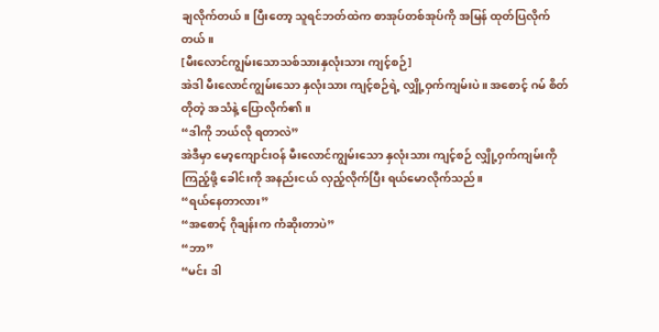ချလိုက်တယ်။ ပြီးတော့ သူရင်ဘတ်ထဲက စာအုပ်တစ်အုပ်ကို အမြန် ထုတ်ပြလိုက်တယ်။
[မီးလောင်ကျွမ်းသောသစ်သားနှလုံးသား ကျင့်စဉ်]
အဲဒါ မီးလောင်ကျွမ်းသော နှလုံးသား ကျင့်စဉ်ရဲ့ လျှို့ဝှက်ကျမ်းပဲ။ အစောင့် ဂမ် စိတ်တိုတဲ့ အသံနဲ့ ပြောလိုက်၏။
“ဒါကို ဘယ်လို ရတာလဲ”
အဲဒီမှာ မော့ကျောင်းဝန် မီးလောင်ကျွမ်းသော နှလုံးသား ကျင့်စဉ် လျှို့ဝှက်ကျမ်းကို ကြည့်ဖို့ ခေါင်းကို အနည်းငယ် လှည့်လိုက်ပြီး ရယ်မောလိုက်သည်။
“ရယ်နေတာလား”
“အစောင့် ဂိုချန်းက ကံဆိုးတာပဲ”
“ဘာ”
“မင်း ဒါ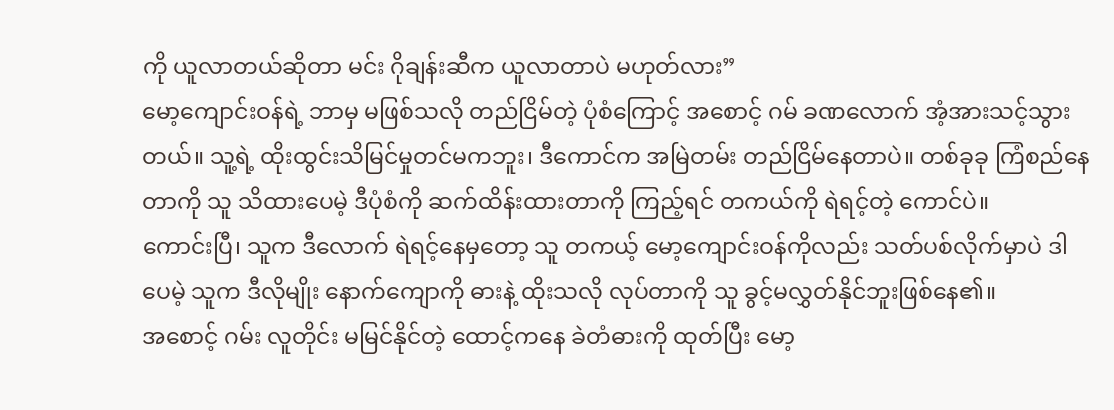ကို ယူလာတယ်ဆိုတာ မင်း ဂိုချန်းဆီက ယူလာတာပဲ မဟုတ်လား”
မော့ကျောင်းဝန်ရဲ့ ဘာမှ မဖြစ်သလို တည်ငြိမ်တဲ့ ပုံစံကြောင့် အစောင့် ဂမ် ခဏလောက် အံ့အားသင့်သွားတယ်။ သူ့ရဲ့ ထိုးထွင်းသိမြင်မှုတင်မကဘူး၊ ဒီကောင်က အမြဲတမ်း တည်ငြိမ်နေတာပဲ။ တစ်ခုခု ကြံစည်နေတာကို သူ သိထားပေမဲ့ ဒီပုံစံကို ဆက်ထိန်းထားတာကို ကြည့်ရင် တကယ်ကို ရဲရင့်တဲ့ ကောင်ပဲ။
ကောင်းပြီ၊ သူက ဒီလောက် ရဲရင့်နေမှတော့ သူ တကယ့် မော့ကျောင်းဝန်ကိုလည်း သတ်ပစ်လိုက်မှာပဲ ဒါပေမဲ့ သူက ဒီလိုမျိုး နောက်ကျောကို ဓားနဲ့ ထိုးသလို လုပ်တာကို သူ ခွင့်မလွှတ်နိုင်ဘူးဖြစ်နေ၏။
အစောင့် ဂမ်း လူတိုင်း မမြင်နိုင်တဲ့ ထောင့်ကနေ ခဲတံဓားကို ထုတ်ပြီး မော့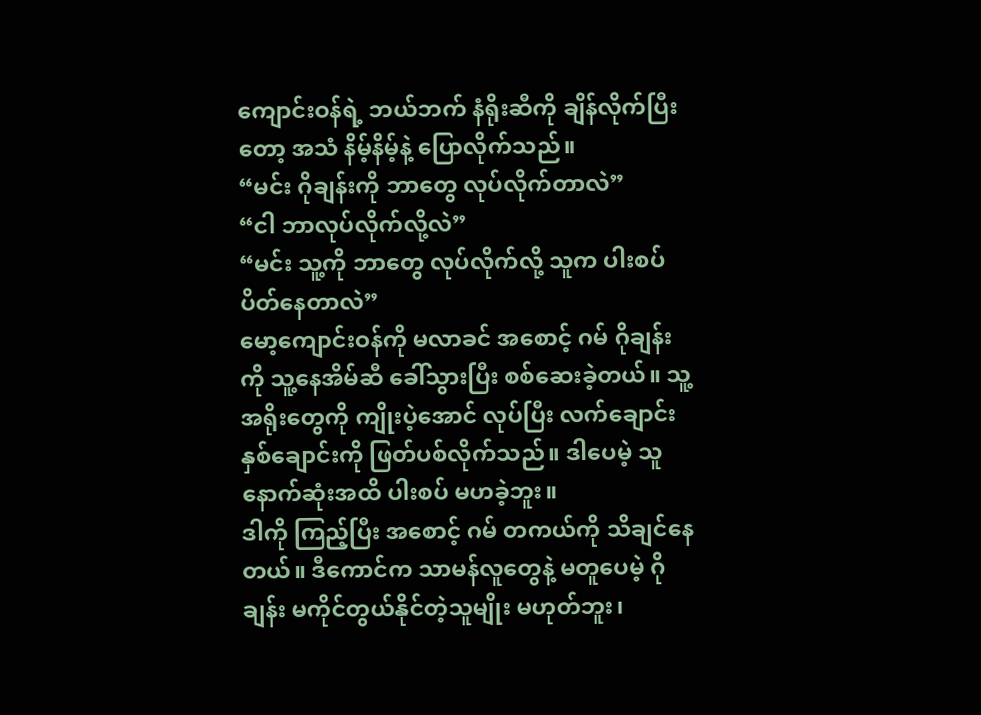ကျောင်းဝန်ရဲ့ ဘယ်ဘက် နံရိုးဆီကို ချိန်လိုက်ပြီးတော့ အသံ နိမ့်နိမ့်နဲ့ ပြောလိုက်သည်။
“မင်း ဂိုချန်းကို ဘာတွေ လုပ်လိုက်တာလဲ”
“ငါ ဘာလုပ်လိုက်လို့လဲ”
“မင်း သူ့ကို ဘာတွေ လုပ်လိုက်လို့ သူက ပါးစပ်ပိတ်နေတာလဲ”
မော့ကျောင်းဝန်ကို မလာခင် အစောင့် ဂမ် ဂိုချန်းကို သူ့နေအိမ်ဆီ ခေါ်သွားပြီး စစ်ဆေးခဲ့တယ်။ သူ့အရိုးတွေကို ကျိုးပဲ့အောင် လုပ်ပြီး လက်ချောင်း နှစ်ချောင်းကို ဖြတ်ပစ်လိုက်သည်။ ဒါပေမဲ့ သူ နောက်ဆုံးအထိ ပါးစပ် မဟခဲ့ဘူး။
ဒါကို ကြည့်ပြီး အစောင့် ဂမ် တကယ်ကို သိချင်နေတယ်။ ဒီကောင်က သာမန်လူတွေနဲ့ မတူပေမဲ့ ဂိုချန်း မကိုင်တွယ်နိုင်တဲ့သူမျိုး မဟုတ်ဘူး၊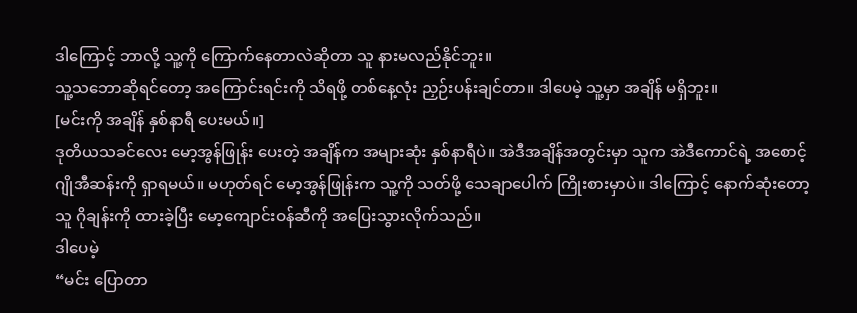ဒါကြောင့် ဘာလို့ သူ့ကို ကြောက်နေတာလဲဆိုတာ သူ နားမလည်နိုင်ဘူး။
သူ့သဘောဆိုရင်တော့ အကြောင်းရင်းကို သိရဖို့ တစ်နေ့လုံး ညှဉ်းပန်းချင်တာ။ ဒါပေမဲ့ သူ့မှာ အချိန် မရှိဘူး။
[မင်းကို အချိန် နှစ်နာရီ ပေးမယ်။]
ဒုတိယသခင်လေး မော့အွန်ဖြုန်း ပေးတဲ့ အချိန်က အများဆုံး နှစ်နာရီပဲ။ အဲဒီအချိန်အတွင်းမှာ သူက အဲဒီကောင်ရဲ့ အစောင့် ဂျိုအီဆန်းကို ရှာရမယ်။ မဟုတ်ရင် မော့အွန်ဖြုန်းက သူ့ကို သတ်ဖို့ သေချာပေါက် ကြိုးစားမှာပဲ။ ဒါကြောင့် နောက်ဆုံးတော့ သူ ဂိုချန်းကို ထားခဲ့ပြီး မော့ကျောင်းဝန်ဆီကို အပြေးသွားလိုက်သည်။
ဒါပေမဲ့
“မင်း ပြောတာ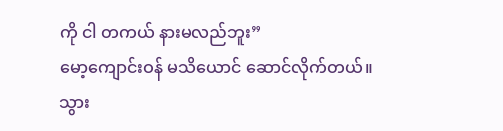ကို ငါ တကယ် နားမလည်ဘူး”
မော့ကျောင်းဝန် မသိယောင် ဆောင်လိုက်တယ်။
သွား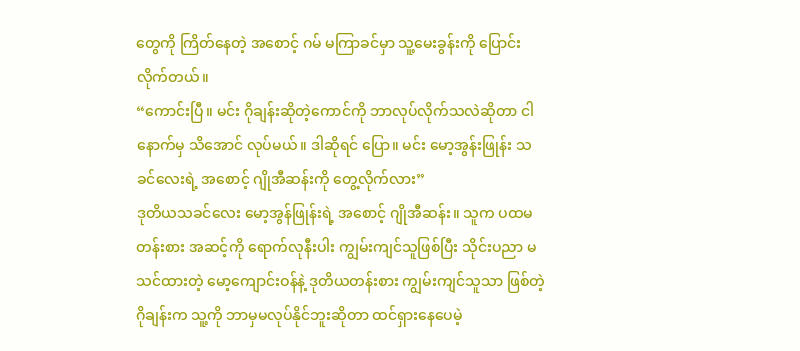တွေကို ကြိတ်နေတဲ့ အစောင့် ဂမ် မကြာခင်မှာ သူ့မေးခွန်းကို ပြောင်းလိုက်တယ်။
“ကောင်းပြီ။ မင်း ဂိုချန်းဆိုတဲ့ကောင်ကို ဘာလုပ်လိုက်သလဲဆိုတာ ငါ နောက်မှ သိအောင် လုပ်မယ်။ ဒါဆိုရင် ပြော။ မင်း မော့အွန်းဖြုန်း သခင်လေးရဲ့ အစောင့် ဂျိုအီဆန်းကို တွေ့လိုက်လား”
ဒုတိယသခင်လေး မော့အွန်ဖြုန်းရဲ့ အစောင့် ဂျိုအီဆန်း။ သူက ပထမတန်းစား အဆင့်ကို ရောက်လုနီးပါး ကျွမ်းကျင်သူဖြစ်ပြီး သိုင်းပညာ မသင်ထားတဲ့ မော့ကျောင်းဝန်နဲ့ ဒုတိယတန်းစား ကျွမ်းကျင်သူသာ ဖြစ်တဲ့ ဂိုချန်းက သူ့ကို ဘာမှမလုပ်နိုင်ဘူးဆိုတာ ထင်ရှားနေပေမဲ့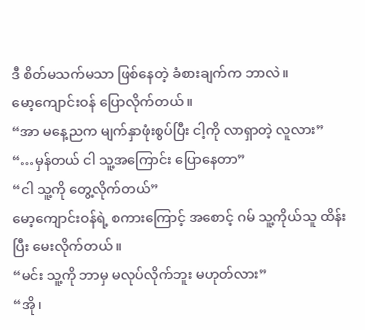ဒီ စိတ်မသက်မသာ ဖြစ်နေတဲ့ ခံစားချက်က ဘာလဲ။
မော့ကျောင်းဝန် ပြောလိုက်တယ်။
“အာ မနေ့ညက မျက်နှာဖုံးစွပ်ပြီး ငါ့ကို လာရှာတဲ့ လူလား”
“…မှန်တယ် ငါ သူ့အကြောင်း ပြောနေတာ”
“ငါ သူ့ကို တွေ့လိုက်တယ်”
မော့ကျောင်းဝန်ရဲ့ စကားကြောင့် အစောင့် ဂမ် သူ့ကိုယ်သူ ထိန်းပြီး မေးလိုက်တယ်။
“မင်း သူ့ကို ဘာမှ မလုပ်လိုက်ဘူး မဟုတ်လား”
“အို၊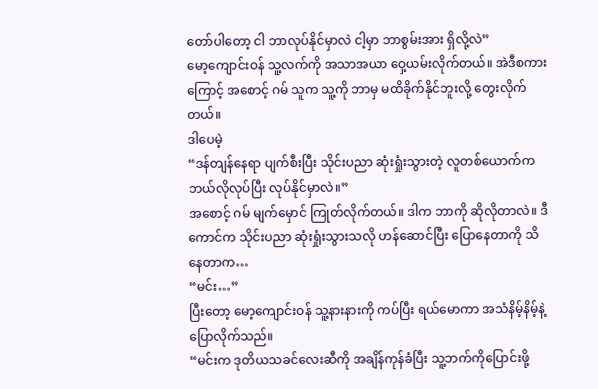တော်ပါတော့ ငါ ဘာလုပ်နိုင်မှာလဲ ငါ့မှာ ဘာစွမ်းအား ရှိလို့လဲ”
မော့ကျောင်းဝန် သူ့လက်ကို အသာအယာ ဝှေ့ယမ်းလိုက်တယ်။ အဲဒီစကားကြောင့် အစောင့် ဂမ် သူက သူ့ကို ဘာမှ မထိခိုက်နိုင်ဘူးလို့ တွေးလိုက်တယ်။
ဒါပေမဲ့
“ဒန်တျန်နေရာ ပျက်စီးပြီး သိုင်းပညာ ဆုံးရှုံးသွားတဲ့ လူတစ်ယောက်က ဘယ်လိုလုပ်ပြီး လုပ်နိုင်မှာလဲ။”
အစောင့် ဂမ် မျက်မှောင် ကြုတ်လိုက်တယ်။ ဒါက ဘာကို ဆိုလိုတာလဲ။ ဒီကောင်က သိုင်းပညာ ဆုံးရှုံးသွားသလို ဟန်ဆောင်ပြီး ပြောနေတာကို သိနေတာက…
“မင်း…”
ပြီးတော့ မော့ကျောင်းဝန် သူ့နားနားကို ကပ်ပြီး ရယ်မောကာ အသံနိမ့်နိမ့်နဲ့ ပြောလိုက်သည်။
“မင်းက ဒုတိယသခင်လေးဆီကို အချိန်ကုန်ခံပြီး သူ့ဘက်ကိုပြောင်းဖို့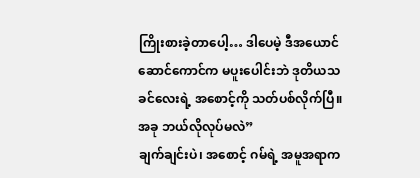ကြိုးစားခဲ့တာပေါ့… ဒါပေမဲ့ ဒီအယောင်ဆောင်ကောင်က မပူးပေါင်းဘဲ ဒုတိယသခင်လေးရဲ့ အစောင့်ကို သတ်ပစ်လိုက်ပြီ။ အခု ဘယ်လိုလုပ်မလဲ”
ချက်ချင်းပဲ၊ အစောင့် ဂမ်ရဲ့ အမူအရာက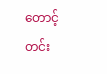တောင့်တင်း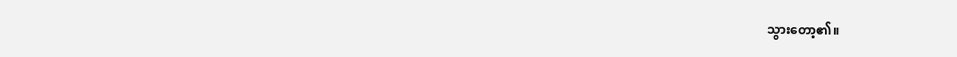သွားတော့၏။